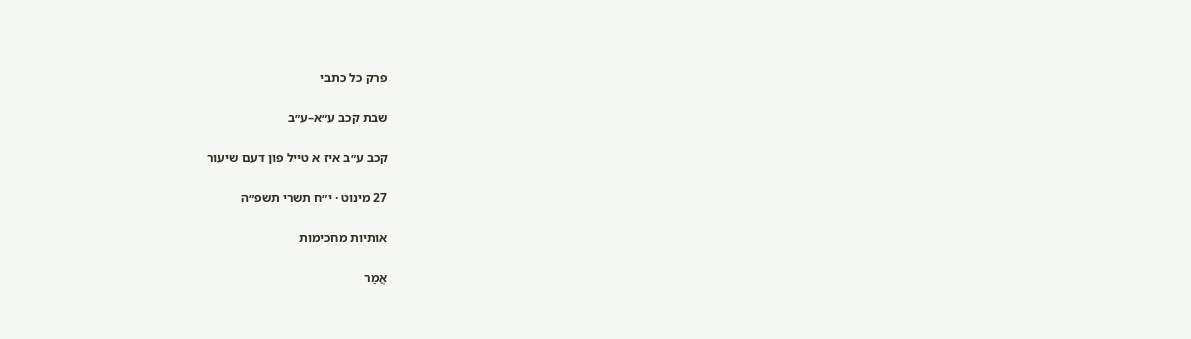פרק כל כתבי

שבת קכב ע״א–ע״ב

קכב ע״ב איז א טייל פון דעם שיעור

27 מינוט · י״ח תשרי תשפ״ה

אותיות מחכימות

אֲמַר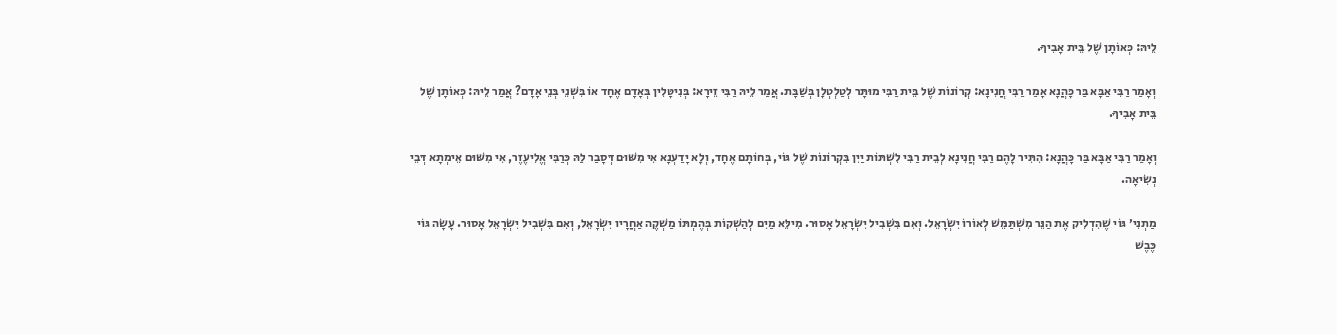לֵיהּ: כְּאוֹתָן שֶׁל בֵּית אָבִיךָ.

וְאָמַר רַבִּי אַבָּא בַּר כָּהֲנָא אָמַר רַבִּי חֲנִינָא: קְרוֹנוֹת שֶׁל בֵּית רַבִּי מוּתָּר לְטַלְטְלָן בְּשַׁבָּת. אֲמַר לֵיהּ רַבִּי זֵירָא: בְּנִיטָּלִין בְּאָדָם אֶחָד אוֹ בִּשְׁנֵי בְּנֵי אָדָם? אֲמַר לֵיהּ: כְּאוֹתָן שֶׁל בֵּית אָבִיךָ.

וְאָמַר רַבִּי אַבָּא בַּר כָּהֲנָא: הִתִּיר לָהֶם רַבִּי חֲנִינָא לְבֵית רַבִּי לִשְׁתּוֹת יַיִן בִּקְרוֹנוֹת שֶׁל גּוֹי, בְּחוֹתָם אֶחָד, וְלָא יָדַעְנָא אִי מִשּׁוּם דְּסָבַר לַהּ כְּרַבִּי אֱלִיעֶזֶר, אִי מִשּׁוּם אֵימְתָא דְּבֵי נְשִׂיאָה.

מַתְנִי׳ גּוֹי שֶׁהִדְלִיק אֶת הַנֵּר מִשְׁתַּמֵּשׁ לְאוֹרוֹ יִשְׂרָאֵל. וְאִם בִּשְׁבִיל יִשְׂרָאֵל אָסוּר. מִילֵּא מַיִם לְהַשְׁקוֹת בְּהֶמְתּוֹ מַשְׁקֶה אַחֲרָיו יִשְׂרָאֵל, וְאִם בִּשְׁבִיל יִשְׂרָאֵל אָסוּר. עָשָׂה גּוֹי כֶּבֶשׁ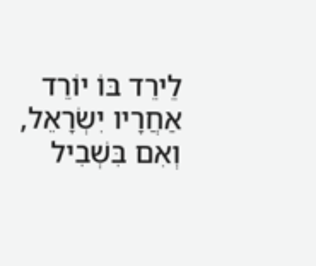לֵירֵד בּוֹ יוֹרֵד אַחֲרָיו יִשְׂרָאֵל, וְאִם בִּשְׁבִיל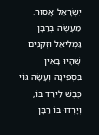יִשְׂרָאֵל אָסוּר. מַעֲשֶׂה בְּרַבָּן גַּמְלִיאֵל וּזְקֵנִים שֶׁהָיוּ בָּאִין בִּסְפִינָה וְעָשָׂה גּוֹי כֶּבֶשׁ לֵירֵד בּוֹ, וְיָרְדוּ בּוֹ רַבָּן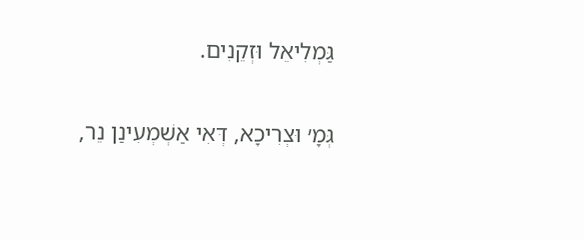גַּמְלִיאֵל וּזְקֵנִים.

גְּמָ׳ וּצְרִיכָא, דְּאִי אַשְׁמְעִינַן נֵר,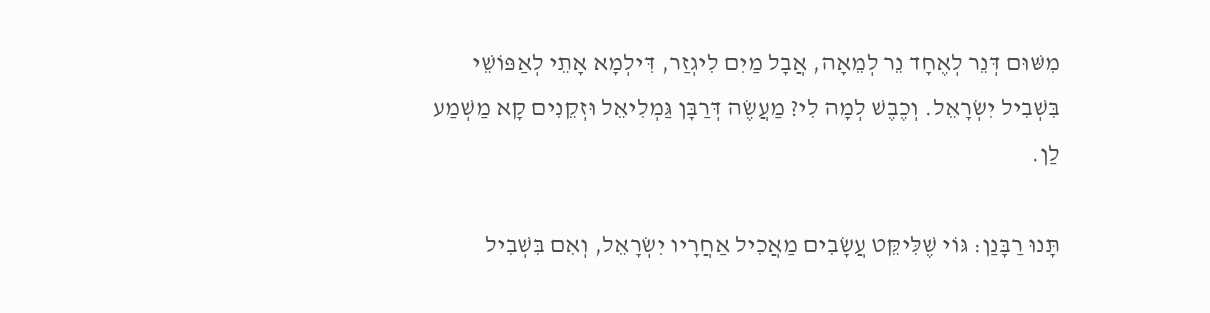מִשּׁוּם דְּנֵר לְאֶחָד נֵר לְמֵאָה, אֲבָל מַיִם לִיגְזַר, דִּילְמָא אָתֵי לְאַפּוֹשֵׁי בִּשְׁבִיל יִשְׂרָאֵל. וְכֶבֶשׁ לְמָה לִי? מַעֲשֶׂה דְּרַבָּן גַּמְלִיאֵל וּזְקֵנִים קָא מַשְׁמַע לַן.

תָּנוּ רַבָּנַן: גּוֹי שֶׁלִּיקֵּט עֲשָׂבִים מַאֲכִיל אַחֲרָיו יִשְׂרָאֵל, וְאִם בִּשְׁבִיל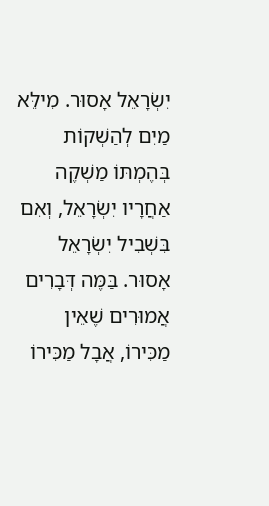יִשְׂרָאֵל אָסוּר. מִילֵּא מַיִם לְהַשְׁקוֹת בְּהֶמְתּוֹ מַשְׁקֶה אַחֲרָיו יִשְׂרָאֵל, וְאִם בִּשְׁבִיל יִשְׂרָאֵל אָסוּר. בַּמֶּה דְּבָרִים אֲמוּרִים שֶׁאֵין מַכִּירוֹ, אֲבָל מַכִּירוֹ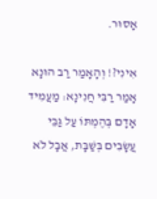אָסוּר.

אִינִי?! וְהָאָמַר רַב הוּנָא אָמַר רַבִּי חֲנִינָא: מַעֲמִיד אָדָם בְּהֶמְתּוֹ עַל גַּבֵּי עֲשָׂבִים בְּשַׁבָּת, אֲבָל לֹא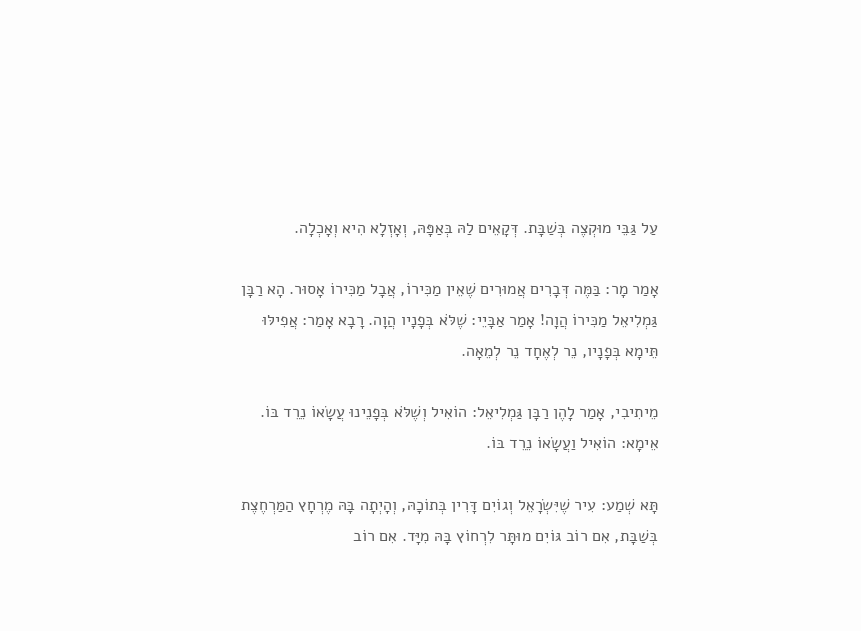עַל גַּבֵּי מוּקְצֶה בְּשַׁבָּת. דְּקָאֵים לַהּ בְּאַפָּהּ, וְאָזְלָא הִיא וְאָכְלָה.

אָמַר מָר: בַּמֶּה דְּבָרִים אֲמוּרִים שֶׁאֵין מַכִּירוֹ, אֲבָל מַכִּירוֹ אָסוּר. הָא רַבָּן גַּמְלִיאֵל מַכִּירוֹ הֲוָה! אָמַר אַבָּיֵי: שֶׁלֹּא בְּפָנָיו הֲוָה. רָבָא אָמַר: אֲפִילּוּ תֵּימָא בְּפָנָיו, נֵר לְאֶחָד נֵר לְמֵאָה.

מֵיתִיבִי, אָמַר לָהֶן רַבָּן גַּמְלִיאֵל: הוֹאִיל וְשֶׁלֹּא בְּפָנֵינוּ עֲשָׂאוֹ נֵרֵד בּוֹ. אֵימָא: הוֹאִיל וַעֲשָׂאוֹ נֵרֵד בּוֹ.

תָּא שְׁמַע: עִיר שֶׁיִּשְׂרָאֵל וְגוֹיִם דָּרִין בְּתוֹכָהּ, וְהָיְתָה בָּהּ מֶרְחָץ הַמַּרְחֶצֶת בְּשַׁבָּת, אִם רוֹב גּוֹיִם מוּתָּר לִרְחוֹץ בָּהּ מִיָּד. אִם רוֹב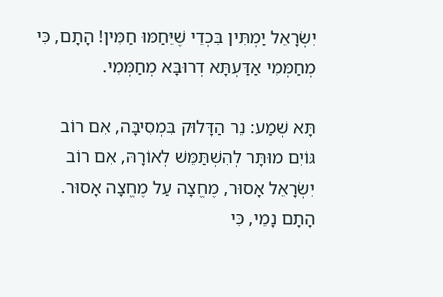יִשְׂרָאֵל יַמְתִּין בִּכְדֵי שֶׁיֵּחַמּוּ חַמִּין! הָתָם, כִּי מְחַמְּמִי אַדַּעְתָּא דְרוּבָּא מְחַמְּמִי.

תָּא שְׁמַע: נֵר הַדָּלוּק בִּמְסִיבָּה, אִם רוֹב גּוֹיִם מוּתָּר לְהִשְׁתַּמֵּשׁ לְאוֹרָהּ, אִם רוֹב יִשְׂרָאֵל אָסוּר, מֶחֱצָה עַל מֶחֱצָה אָסוּר. הָתָם נָמֵי, כִּי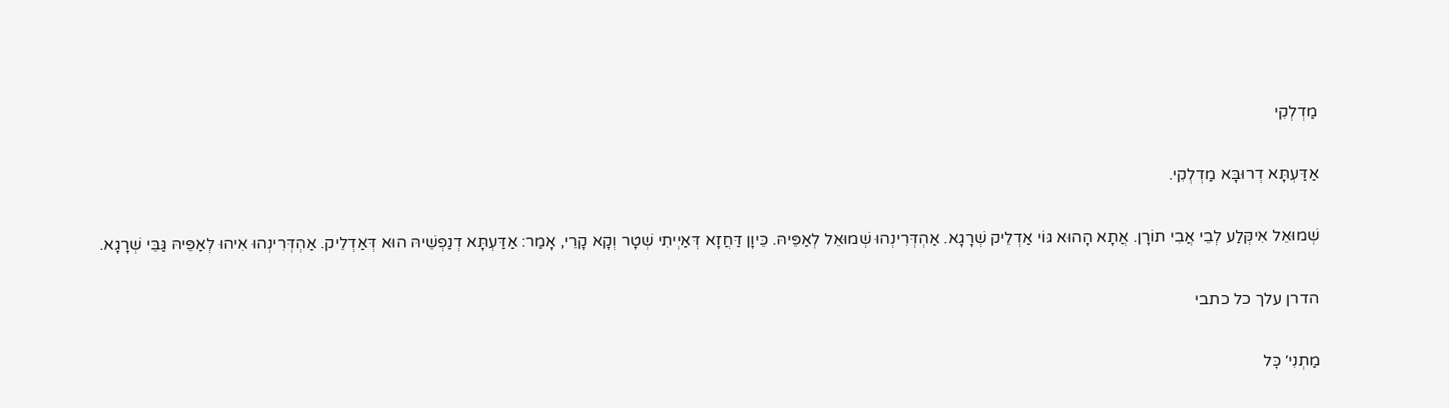מַדְלְקִי

אַדַּעְתָּא דְרוּבָּא מַדְלְקִי.

שְׁמוּאֵל אִיקְּלַע לְבֵי אֲבִי תוֹרָן. אֲתָא הָהוּא גּוֹי אַדְלֵיק שְׁרָגָא. אַהְדְּרִינְהוּ שְׁמוּאֵל לְאַפֵּיהּ. כֵּיוָן דַּחֲזָא דְּאַיְיתִי שְׁטָר וְקָא קָרֵי, אָמַר: אַדַּעְתָּא דְנַפְשֵׁיהּ הוּא דְּאַדְלֵיק. אַהְדְּרִינְהוּ אִיהוּ לְאַפֵּיהּ גַּבֵּי שְׁרָגָא.

הדרן עלך כל כתבי

מַתְנִי׳ כׇּל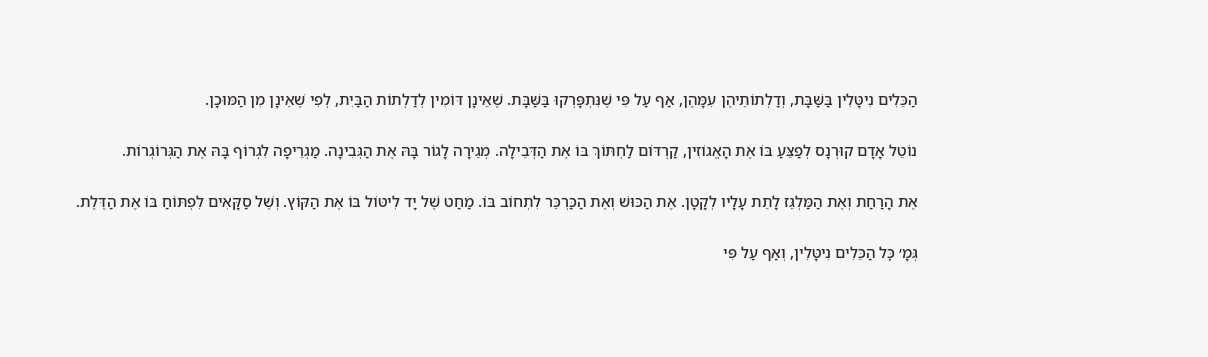הַכֵּלִים נִיטָּלִין בַּשַּׁבָּת, וְדַלְתוֹתֵיהֶן עִמָּהֶן, אַף עַל פִּי שֶׁנִּתְפָּרְקוּ בַּשַּׁבָּת. שֶׁאֵינָן דּוֹמִין לְדַלְתוֹת הַבַּיִת, לְפִי שֶׁאֵינָן מִן הַמּוּכָן.

נוֹטֵל אָדָם קוּרְנָס לְפַצֵּעַ בּוֹ אֶת הָאֱגוֹזִין, קַרְדּוֹם לַחְתּוֹךְ בּוֹ אֶת הַדְּבֵילָה. מְגֵירָה לָגוֹר בָּהּ אֶת הַגְּבִינָה. מַגְרֵיפָה לִגְרוֹף בָּהּ אֶת הַגְּרוֹגְרוֹת.

אֶת הָרַחַת וְאֶת הַמַּלְגֵּז לָתֵת עָלָיו לְקָטָן. אֶת הַכּוּשׁ וְאֶת הַכַּרְכֵּר לִתְחוֹב בּוֹ. מַחַט שֶׁל יָד לִיטּוֹל בּוֹ אֶת הַקּוֹץ. וְשֶׁל סַקָּאִים לִפְתּוֹחַ בּוֹ אֶת הַדֶּלֶת.

גְּמָ׳ כׇּל הַכֵּלִים נִיטָּלִין, וְאַף עַל פִּי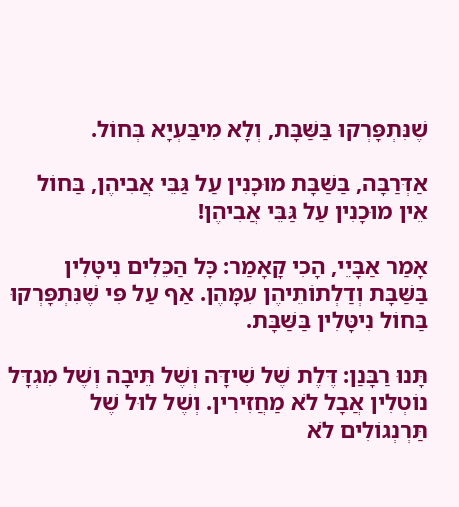שֶׁנִּתְפָּרְקוּ בַּשַּׁבָּת, וְלָא מִיבַּעְיָא בְּחוֹל.

אַדְּרַבָּה, בַּשַּׁבָּת מוּכָנִין עַל גַּבֵּי אֲבִיהֶן, בַּחוֹל אֵין מוּכָנִין עַל גַּבֵּי אֲבִיהֶן!

אָמַר אַבָּיֵי, הָכִי קָאָמַר: כׇּל הַכֵּלִים נִיטָּלִין בַּשַּׁבָּת וְדַלְתוֹתֵיהֶן עִמָּהֶן. אַף עַל פִּי שֶׁנִּתְפָּרְקוּ בַּחוֹל נִיטָּלִין בַּשַּׁבָּת.

תָּנוּ רַבָּנַן: דֶּלֶת שֶׁל שִׁידָּה וְשֶׁל תֵּיבָה וְשֶׁל מִגְדָּל נוֹטְלִין אֲבָל לֹא מַחֲזִירִין. וְשֶׁל לוּל שֶׁל תַּרְנְגוֹלִים לֹא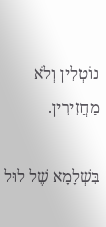נוֹטְלִין וְלֹא מַחֲזִירִין.

בִּשְׁלָמָא שֶׁל לוּל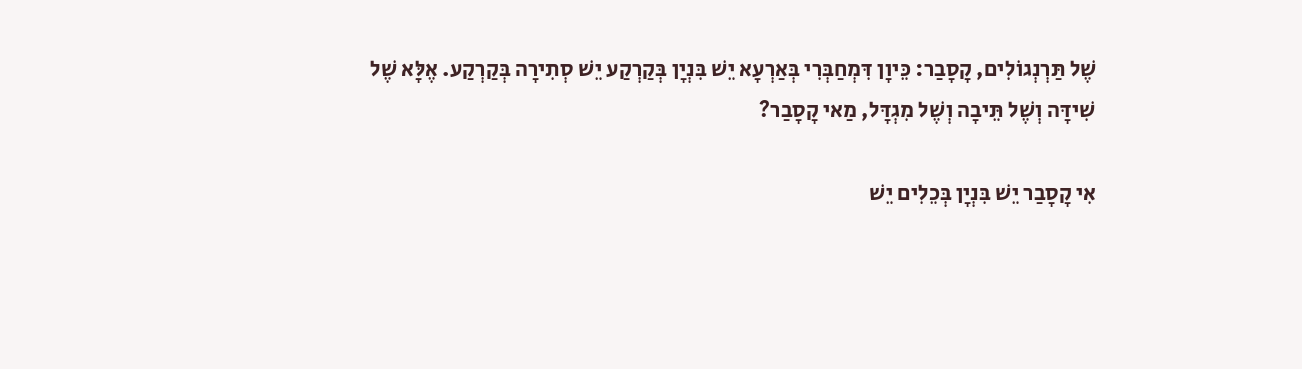שֶׁל תַּרְנְגוֹלִים, קָסָבַר: כֵּיוָן דִּמְחַבְּרִי בְּאַרְעָא יֵשׁ בִּנְיָן בְּקַרְקַע יֵשׁ סְתִירָה בְּקַרְקַע. אֶלָּא שֶׁל שִׁידָּה וְשֶׁל תֵּיבָה וְשֶׁל מִגְדָּל, מַאי קָסָבַר?

אִי קָסָבַר יֵשׁ בִּנְיָן בְּכֵלִים יֵשׁ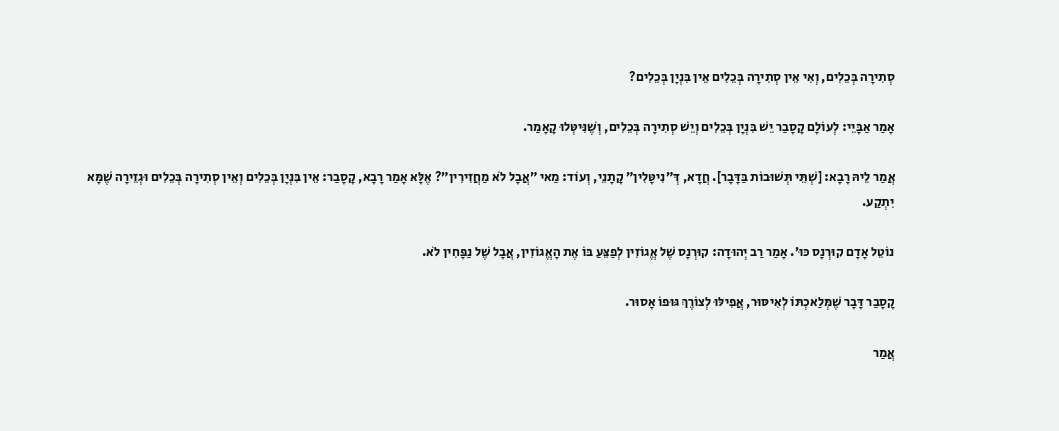סְתִירָה בְּכֵלִים, וְאִי אֵין סְתִירָה בְּכֵלִים אֵין בִּנְיָן בְּכֵלִים?

אָמַר אַבָּיֵי: לְעוֹלָם קָסָבַר יֵשׁ בִּנְיָן בְּכֵלִים וְיֵשׁ סְתִירָה בְּכֵלִים, וְשֶׁנִּיטְּלוּ קָאָמַר.

אֲמַר לֵיהּ רָבָא: [שְׁתֵּי תְּשׁוּבוֹת בַּדָּבָר]. חֲדָא, דְּ״נִיטָּלִין״ קָתָנֵי, וְעוֹד: מַאי ״אֲבָל לֹא מַחֲזִירִין״? אֶלָּא אָמַר רָבָא, קָסָבַר: אֵין בִּנְיָן בְּכֵלִים וְאֵין סְתִירָה בְּכֵלִים וּגְזֵירָה שֶׁמָּא יִתְקַע.

נוֹטֵל אָדָם קוּרְנָס כּוּ׳. אָמַר רַב יְהוּדָה: קוּרְנָס שֶׁל אֱגוֹזִין לְפַצֵּעַ בּוֹ אֶת הָאֱגוֹזִין, אֲבָל שֶׁל נַפָּחִין לֹא.

קָסָבַר דָּבָר שֶׁמְּלַאכְתּוֹ לְאִיסּוּר, אֲפִילּוּ לְצוֹרֶךְ גּוּפוֹ אָסוּר.

אֲמַר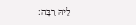לֵיהּ רַבָּה: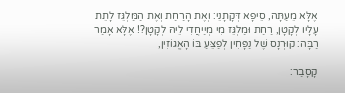אֶלָּא מֵעַתָּה, סֵיפָא דְּקָתָנֵי: וְאֶת הָרַחַת וְאֶת הַמַּלְגֵּז לָתֵת עָלָיו לְקָטָן, רַחַת וּמַלְגֵּז מִי מְיַיחֲדִי לֵיהּ לְקָטָן?! אֶלָּא אָמַר רַבָּה: קוּרְנָס שֶׁל נַפָּחִין לְפַצֵּעַ בּוֹ הָאֱגוֹזִין,

קָסָבַר: